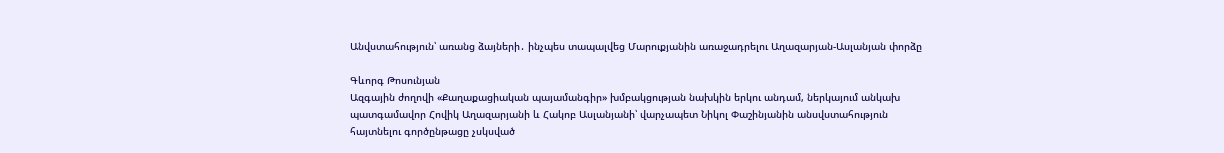Անվստահություն՝ առանց ձայների․ ինչպես տապալվեց Մարուքյանին առաջադրելու Աղազարյան-Ասլանյան փորձը

Գևորգ Թոսունյան
Ազգային ժողովի «Քաղաքացիական պայամանգիր» խմբակցության նախկին երկու անդամ, ներկայում անկախ պատգամավոր Հովիկ Աղազարյանի և Հակոբ Ասլանյանի՝ վարչապետ Նիկոլ Փաշինյանին անսվստահություն հայտնելու գործընթացը չսկսված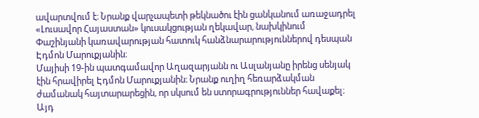ավարտվում է։ Նրանք վարչապետի թեկնածու էին ցանկանում առաջադրել «Լուսավոր Հայաստան» կուսակցության ղեկավար, նախկինում Փաշինյանի կառավարության հատուկ հանձնարարություններով դեսպան Էդմոն Մարուքյանին։
Մայիսի 19-ին պատգամավոր Աղազարյանն ու Ասլանյանը իրենց սենյակ էին հրավիրել Էդմոն Մարուքյանին։ Նրանք ուղիղ հեռարձակման ժամանակ հայտարարեցին, որ սկսում են ստորագրություններ հավաքել։ Այդ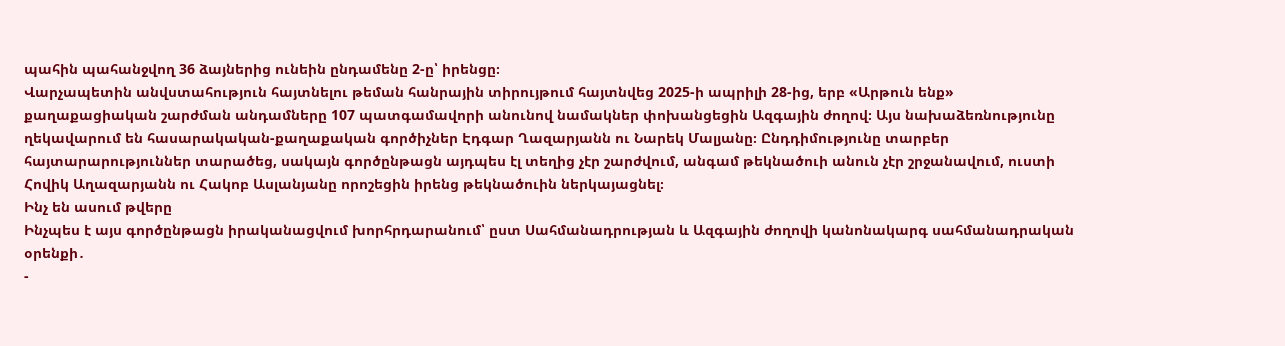պահին պահանջվող 36 ձայներից ունեին ընդամենը 2-ը՝ իրենցը։
Վարչապետին անվստահություն հայտնելու թեման հանրային տիրույթում հայտնվեց 2025-ի ապրիլի 28-ից, երբ «Արթուն ենք» քաղաքացիական շարժման անդամները 107 պատգամավորի անունով նամակներ փոխանցեցին Ազգային ժողով։ Այս նախաձեռնությունը ղեկավարում են հասարակական-քաղաքական գործիչներ Էդգար Ղազարյանն ու Նարեկ Մալյանը։ Ընդդիմությունը տարբեր հայտարարություններ տարածեց, սակայն գործընթացն այդպես էլ տեղից չէր շարժվում, անգամ թեկնածուի անուն չէր շրջանավում, ուստի Հովիկ Աղազարյանն ու Հակոբ Ասլանյանը որոշեցին իրենց թեկնածուին ներկայացնել։
Ինչ են ասում թվերը
Ինչպես է այս գործընթացն իրականացվում խորհրդարանում՝ ըստ Սահմանադրության և Ազգային ժողովի կանոնակարգ սահմանադրական օրենքի․
-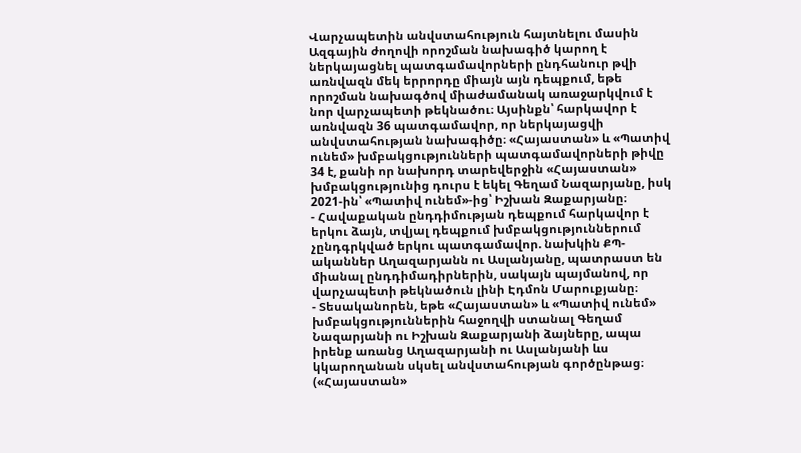Վարչապետին անվստահություն հայտնելու մասին Ազգային ժողովի որոշման նախագիծ կարող է ներկայացնել պատգամավորների ընդհանուր թվի առնվազն մեկ երրորդը միայն այն դեպքում, եթե որոշման նախագծով միաժամանակ առաջարկվում է նոր վարչապետի թեկնածու։ Այսինքն՝ հարկավոր է առնվազն 36 պատգամավոր, որ ներկայացվի անվստահության նախագիծը։ «Հայաստան» և «Պատիվ ունեմ» խմբակցությունների պատգամավորների թիվը 34 է, քանի որ նախորդ տարեվերջին «Հայաստան» խմբակցությունից դուրս է եկել Գեղամ Նազարյանը, իսկ 2021-ին՝ «Պատիվ ունեմ»-ից՝ Իշխան Զաքարյանը։
- Հավաքական ընդդիմության դեպքում հարկավոր է երկու ձայն, տվյալ դեպքում խմբակցություններում չընդգրկված երկու պատգամավոր. նախկին ՔՊ-ականներ Աղազարյանն ու Ասլանյանը, պատրաստ են միանալ ընդդիմադիրներին, սակայն պայմանով, որ վարչապետի թեկնածուն լինի Էդմոն Մարուքյանը։
- Տեսականորեն, եթե «Հայաստան» և «Պատիվ ունեմ» խմբակցություններին հաջողվի ստանալ Գեղամ Նազարյանի ու Իշխան Զաքարյանի ձայները, ապա իրենք առանց Աղազարյանի ու Ասլանյանի ևս կկարողանան սկսել անվստահության գործընթաց։ («Հայաստան»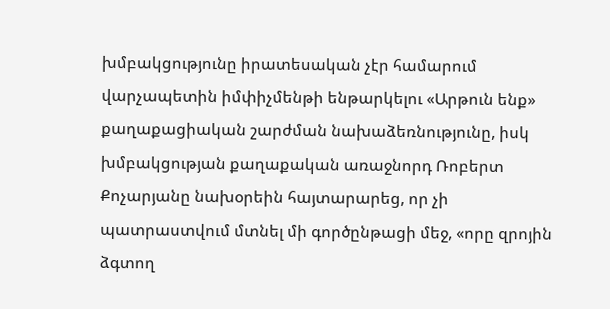խմբակցությունը իրատեսական չէր համարում վարչապետին իմփիչմենթի ենթարկելու «Արթուն ենք» քաղաքացիական շարժման նախաձեռնությունը, իսկ խմբակցության քաղաքական առաջնորդ Ռոբերտ Քոչարյանը նախօրեին հայտարարեց, որ չի պատրաստվում մտնել մի գործընթացի մեջ, «որը զրոյին ձգտող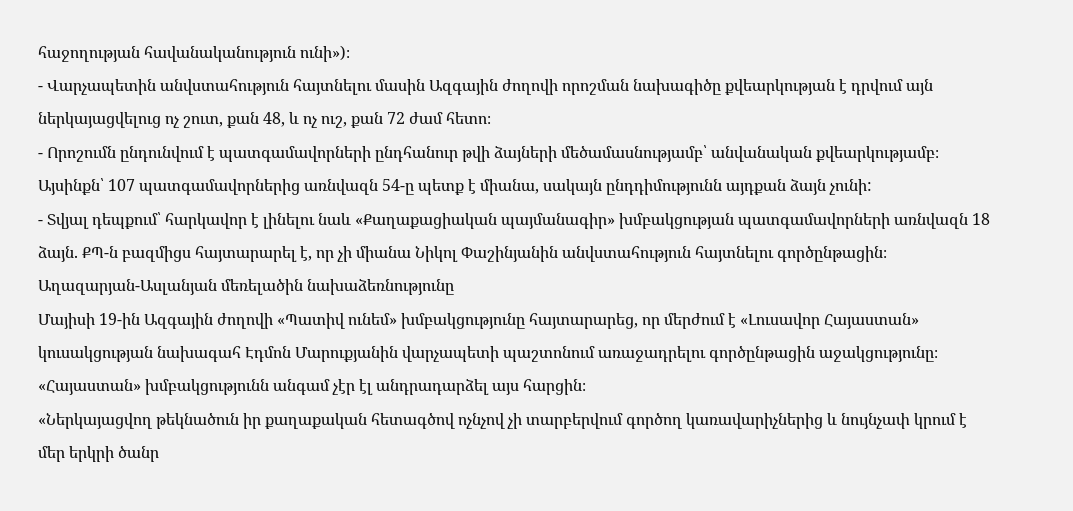հաջողության հավանականություն ունի»)։
- Վարչապետին անվստահություն հայտնելու մասին Ազգային ժողովի որոշման նախագիծը քվեարկության է դրվում այն ներկայացվելուց ոչ շուտ, քան 48, և ոչ ուշ, քան 72 ժամ հետո։
- Որոշումն ընդունվում է պատգամավորների ընդհանուր թվի ձայների մեծամասնությամբ՝ անվանական քվեարկությամբ։ Այսինքն՝ 107 պատգամավորներից առնվազն 54-ը պետք է միանա, սակայն ընդդիմությունն այդքան ձայն չունի:
- Տվյալ դեպքում՝ հարկավոր է լինելու նաև «Քաղաքացիական պայմանագիր» խմբակցության պատգամավորների առնվազն 18 ձայն. ՔՊ-ն բազմիցս հայտարարել է, որ չի միանա Նիկոլ Փաշինյանին անվստահություն հայտնելու գործընթացին։
Աղազարյան-Ասլանյան մեռելածին նախաձեռնությունը
Մայիսի 19-ին Ազգային ժողովի «Պատիվ ունեմ» խմբակցությունը հայտարարեց, որ մերժում է «Լուսավոր Հայաստան» կուսակցության նախագահ Էդմոն Մարուքյանին վարչապետի պաշտոնում առաջադրելու գործընթացին աջակցությունը։ «Հայաստան» խմբակցությունն անգամ չէր էլ անդրադարձել այս հարցին։
«Ներկայացվող թեկնածուն իր քաղաքական հետագծով ոչնչով չի տարբերվում գործող կառավարիչներից և նույնչափ կրում է մեր երկրի ծանր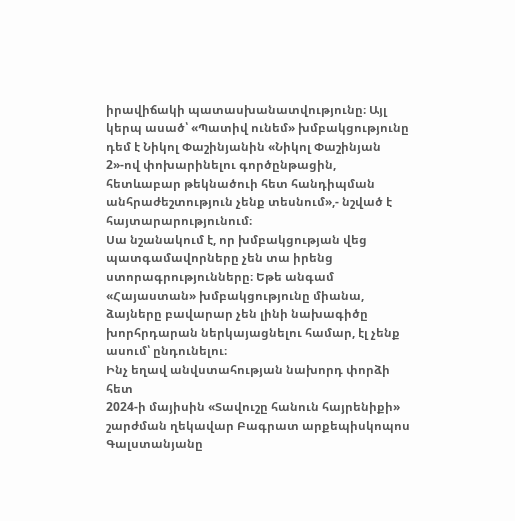իրավիճակի պատասխանատվությունը։ Այլ կերպ ասած՝ «Պատիվ ունեմ» խմբակցությունը դեմ է Նիկոլ Փաշինյանին «Նիկոլ Փաշինյան 2»-ով փոխարինելու գործընթացին, հետևաբար թեկնածուի հետ հանդիպման անհրաժեշտություն չենք տեսնում»,- նշված է հայտարարությունում։
Սա նշանակում է, որ խմբակցության վեց պատգամավորները չեն տա իրենց ստորագրությունները։ Եթե անգամ «Հայաստան» խմբակցությունը միանա, ձայները բավարար չեն լինի նախագիծը խորհրդարան ներկայացնելու համար, էլ չենք ասում՝ ընդունելու։
Ինչ եղավ անվստահության նախորդ փորձի հետ
2024-ի մայիսին «Տավուշը հանուն հայրենիքի» շարժման ղեկավար Բագրատ արքեպիսկոպոս Գալստանյանը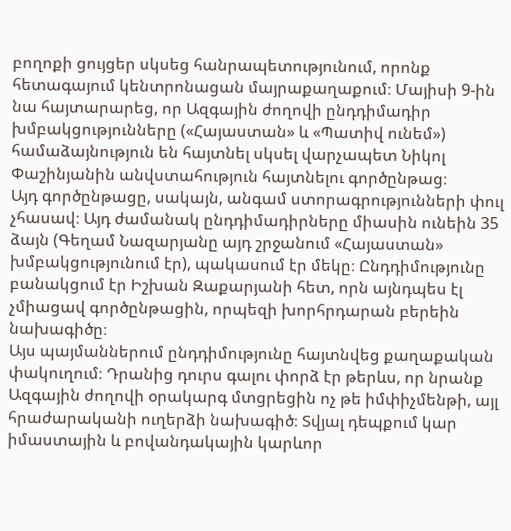բողոքի ցույցեր սկսեց հանրապետությունում, որոնք հետագայում կենտրոնացան մայրաքաղաքում։ Մայիսի 9-ին նա հայտարարեց, որ Ազգային ժողովի ընդդիմադիր խմբակցությունները («Հայաստան» և «Պատիվ ունեմ») համաձայնություն են հայտնել սկսել վարչապետ Նիկոլ Փաշինյանին անվստահություն հայտնելու գործընթաց։
Այդ գործընթացը, սակայն, անգամ ստորագրությունների փուլ չհասավ։ Այդ ժամանակ ընդդիմադիրները միասին ունեին 35 ձայն (Գեղամ Նազարյանը այդ շրջանում «Հայաստան» խմբակցությունում էր), պակասում էր մեկը։ Ընդդիմությունը բանակցում էր Իշխան Զաքարյանի հետ, որն այնդպես էլ չմիացավ գործընթացին, որպեզի խորհրդարան բերեին նախագիծը։
Այս պայմաններում ընդդիմությունը հայտնվեց քաղաքական փակուղում։ Դրանից դուրս գալու փորձ էր թերևս, որ նրանք Ազգային ժողովի օրակարգ մտցրեցին ոչ թե իմփիչմենթի, այլ հրաժարականի ուղերձի նախագիծ։ Տվյալ դեպքում կար իմաստային և բովանդակային կարևոր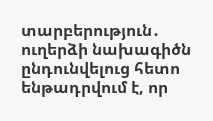տարբերություն․ ուղերձի նախագիծն ընդունվելուց հետո ենթադրվում է, որ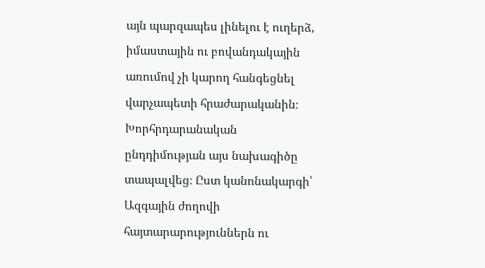այն պարզապես լինելու է ուղերձ, իմաստային ու բովանդակային առումով չի կարող հանգեցնել վարչապետի հրաժարականին։
Խորհրդարանական ընդդիմության այս նախագիծը տապալվեց։ Ըստ կանոնակարգի՝ Ազգային ժողովի հայտարարություններն ու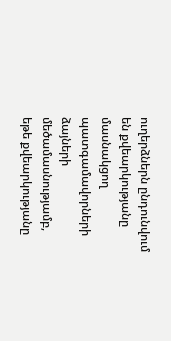ուղերձներն ընդունվում են քվեարկությանը մասնակցող պատգամավորների ձայների մեծամասնությամբ, եթե քվեարկությանը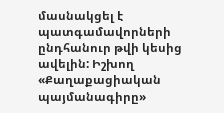մասնակցել է պատգամավորների ընդհանուր թվի կեսից ավելին: Իշխող «Քաղաքացիական պայմանագիրը»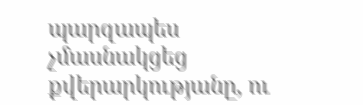պարզապես չմասնակցեց քվերարկությանը, ու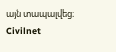այն տապալվեց։
Civilnet